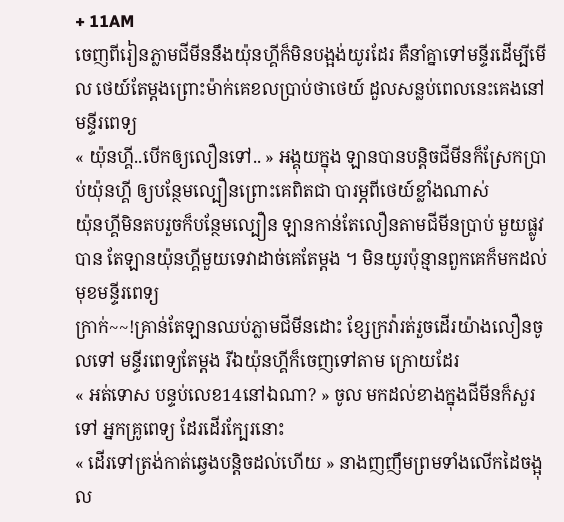+ 11AM
ចេញពីរៀនភ្លាមជីមីននឹងយ៉ុនហ្គីក៏មិនបង្អង់យូរដែរ គឺនាំគ្នាទៅមន្ទីរដើម្បីមើល ថេយ៍តែម្តងព្រោះម៉ាក់គេខលប្រាប់ថាថេយ៍ ដួលសន្លប់ពេលនេះគេងនៅមន្ទីរពេទ្យ
« យ៉ុនហ្គី..បើកឲ្យលឿនទៅ.. » អង្គុយក្នុង ឡានបានបន្តិចជីមីនក៏ស្រែកប្រាប់យ៉ុនហ្គី ឲ្យបន្ថែមល្បឿនព្រោះគេពិតជា បារម្ភពីថេយ៍ខ្លាំងណាស់
យ៉ុនហ្គីមិនតបរួចក៏បន្ថែមល្បឿន ឡានកាន់តែលឿនតាមជីមីនប្រាប់ មួយផ្លូវបាន តែឡានយ៉ុនហ្គីមួយទេវាដាច់គេតែម្តង ។ មិនយូរប៉ុន្មានពួកគេក៏មកដល់មុខមន្ទីរពេទ្យ
ក្រាក់~~!គ្រាន់តែឡានឈប់ភ្លាមជីមីនដោះ ខ្សែក្រវ៉ារត់រួចដើរយ៉ាងលឿនចូលទៅ មន្ទីរពេទ្យតែម្តង រីឯយ៉ុនហ្គីក៏ចេញទៅតាម ក្រោយដែរ
« អត់ទោស បន្ទប់លេខ14នៅឯណា? » ចូល មកដល់ខាងក្នុងជីមីនក៏សួរទៅ អ្នកគ្រូពេទ្យ ដែរដើរក្បែរនោះ
« ដើរទៅត្រង់កាត់ឆ្វេងបន្តិចដល់ហើយ » នាងញញឹមព្រមទាំងលើកដៃចង្អុល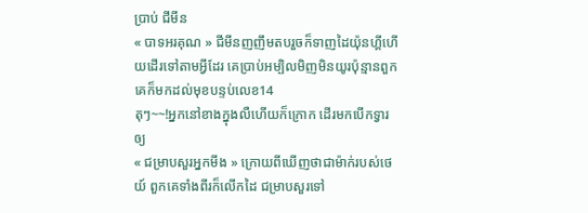ប្រាប់ ជីមីន
« បាទអរគុណ » ជីមីនញញឹមតបរួចក៏ទាញដៃយ៉ុនហ្គីហើយដើរទៅតាមអ្វីដែរ គេប្រាប់អម្បិលមិញមិនយូរប៉ុន្មានពួកគេក៏មកដល់មុខបន្ទប់លេខ14
តុៗ~~!អ្នកនៅខាងក្នុងលឺហើយក៏ក្រោក ដើរមកបើកទ្វារឲ្យ
« ជម្រាបសួរអ្នកមីង » ក្រោយពីឃើញថាជាម៉ាក់របស់ថេយ៍ ពួកគេទាំងពីរក៏លើកដៃ ជម្រាបសួរទៅ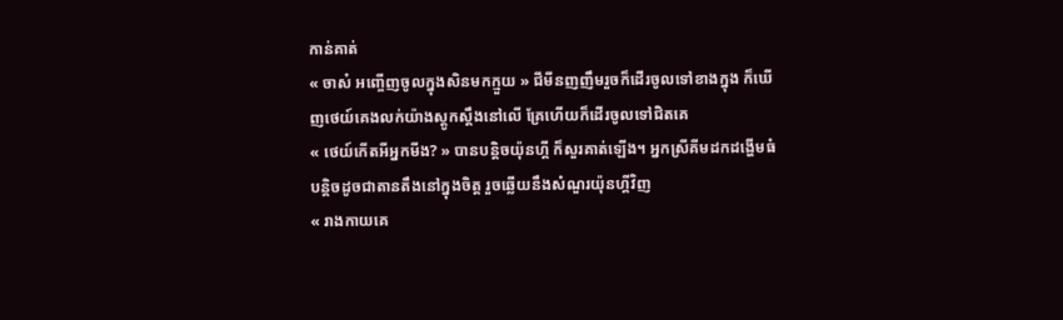កាន់គាត់
« ចាស៎ អញ្ចើញចូលក្នុងសិនមកក្មួយ » ជីមីនញញឹមរួចក៏ដើរចូលទៅខាងក្នុង ក៏ឃើញថេយ៍គេងលក់យ៉ាងស្តូកស្តឹងនៅលើ គ្រែហើយក៏ដើរចូលទៅជិតគេ
« ថេយ៍កើតអីអ្នកមីង? » បានបន្តិចយ៉ុនហ្គី ក៏សួរគាត់ឡើង។ អ្នកស្រីគីមដកដង្ហើមធំ បន្តិចដូចជាតានតឹងនៅក្នុងចិត្ត រួចឆ្លើយនឹងសំណួរយ៉ុនហ្គីវិញ
« រាងកាយគេ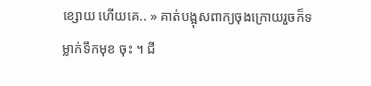ខ្សោយ ហើយគេ.. » គាត់បង្អុសពាក្យចុងក្រោយរួចក៏ទម្លាក់ទឹកមុខ ចុះ ។ ជី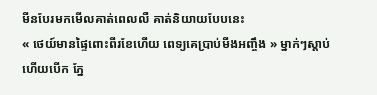មីនបែរមកមើលគាត់ពេលលឺ គាត់និយាយបែបនេះ
« ថេយ៍មានផ្ទៃពោះពីរខែហើយ ពេទ្យគេប្រាប់មីងអញ្ចឹង » ម្នាក់ៗស្តាប់ហើយបើក ភ្នែ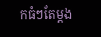កធំៗតែម្តង